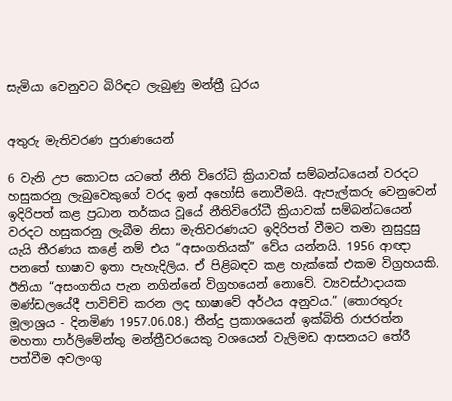සැමියා වෙනුවට බිරිඳට ලැබුණු මන්ත්‍රී ධුරය


අතුරු මැතිවරණ පුරාණයෙන්

6 වැනි උප කොටස යටතේ නීති විරෝධි ක්‍රියාවක් සම්බන්ධයෙන් වරදට හසුකරනු ලැබුවෙකුගේ වරද ඉන් අහෝසි නොවීමයි. ඇපැල්කරු වෙනුවෙන් ඉදිරිපත් කළ ප්‍රධාන තර්කය වූයේ නීතිවිරෝධී ක්‍රියාවක් සම්බන්ධයෙන් වරදට හසුකරනු ලැබීම නිසා මැතිවරණයට ඉදිරිපත් වීමට තමා නුසුදුසු යැයි තීරණය කළේ නම් එය “අසංගතියක්” වේය යන්නයි. 1956 ආඥා පනතේ භාෂාව ඉතා පැහැදිලිය. ඒ පිළිබඳව කළ හැක්කේ එකම විග්‍රහයකි.
ඊනියා “අසංගතිය පැන නගින්නේ විග්‍රහයෙන් නොවේ. ව්‍යවස්ථාදායක මණ්ඩලයේදී පාවිච්චි කරන ලද භාෂාවේ අර්ථය අනුවය.” (තොරතුරු මූලාශ්‍රය - දිනමිණ 1957.06.08.) තීන්දු ප්‍රකාශයෙන් ඉක්බිති රාජරත්න මහතා පාර්ලිමේන්තු මන්ත්‍රීවරයෙකු වශයෙන් වැලිමඩ ආසනයට තේරී පත්වීම අවලංගු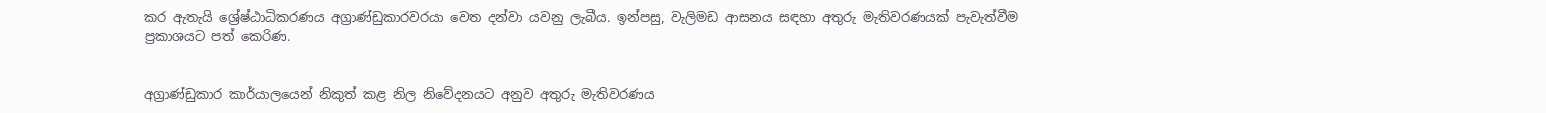කර ඇතැයි ශ්‍රේෂ්ඨාධිකරණය අග්‍රාණ්ඩුකාරවරයා වෙත දන්වා යවනු ලැබීය. ඉන්පසු, වැලිමඩ ආසනය සඳහා අතුරු මැතිවරණයක් පැවැත්වීම ප්‍රකාශයට පත් කෙරිණ.


අග්‍රාණ්ඩුකාර කාර්යාලයෙන් නිකුත් කළ නිල නිවේදනයට අනුව අතුරු මැතිවරණය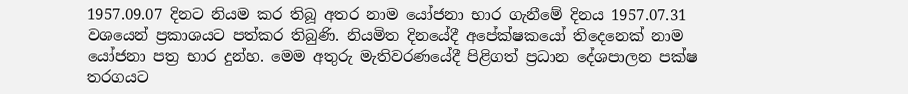1957.09.07 දිනට නියම කර තිබූ අතර නාම යෝජනා භාර ගැනීමේ දිනය 1957.07.31 වශයෙන් ප්‍රකාශයට පත්කර තිබුණි. නියමිත දිනයේදී අපේක්ෂකයෝ තිදෙනෙක් නාම යෝජනා පත්‍ර භාර දුන්හ. මෙම අතුරු මැතිවරණයේදී පිළිගත් ප්‍රධාන දේශපාලන පක්ෂ තරගයට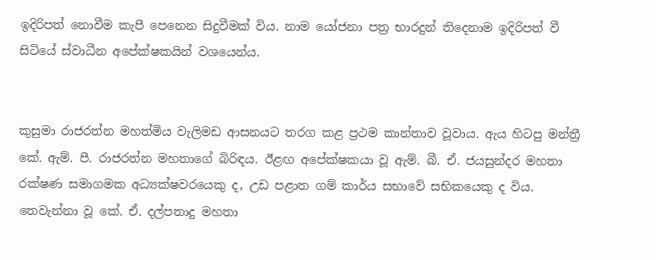ඉදිරිපත් නොවීම කැපී පෙනෙන සිදුවීමක් විය. නාම යෝජනා පත්‍ර භාරදුන් තිදෙනාම ඉදිරිපත් වී සිටියේ ස්වාධීන අපේක්ෂකයින් වශයෙන්ය.


කුසුමා රාජරත්න මහත්මිය වැලිමඩ ආසනයට තරග කළ ප්‍රථම කාන්තාව වූවාය. ඇය හිටපු මන්ත්‍රී කේ. ඇම්. පී. රාජරත්න මහතාගේ බිරිඳය. ඊළඟ අපේක්ෂකයා වූ ඇම්. බී. ඒ. ජයසුන්දර මහතා රක්ෂණ සමාගමක අධ්‍යක්ෂවරයෙකු ද, උඩ පළාත ගම් කාර්ය සභාවේ සභිකයෙකු ද විය. තෙවැන්නා වූ කේ. ඒ. දල්පතාදු මහතා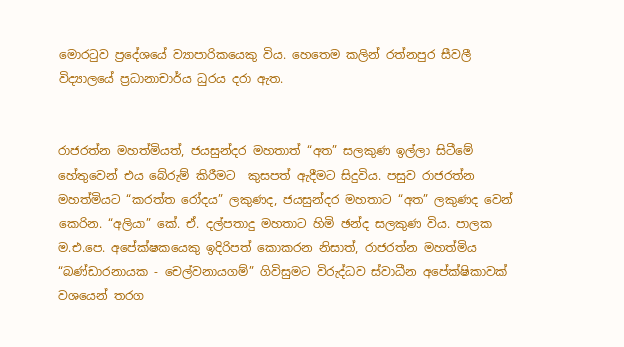මොරටුව ප්‍රදේශයේ ව්‍යාපාරිකයෙකු විය. හෙතෙම කලින් රත්නපුර සීවලී විද්‍යාලයේ ප්‍රධානාචාර්ය ධුරය දරා ඇත.


රාජරත්න මහත්මියත්, ජයසුන්දර මහතාත් “අත” සලකුණ ඉල්ලා සිටීමේ හේතුවෙන් එය බේරුම් කිරීමට  කුසපත් ඇදීමට සිදුවිය. පසුව රාජරත්න මහත්මියට “කරත්ත රෝදය” ලකුණද, ජයසුන්දර මහතාට “අත” ලකුණද වෙන් කෙරින. “අලියා” කේ. ඒ. දල්පතාදු මහතාට හිමි ඡන්ද සලකුණ විය. පාලක ම.එ.පෙ. අපේක්ෂකයෙකු ඉදිරිපත් කොකරන නිසාත්, රාජරත්න මහත්මිය “බණ්ඩාරනායක - චෙල්වනායගම්” ගිවිසුමට විරුද්ධව ස්වාධීන අපේක්ෂිකාවක් වශයෙන් තරග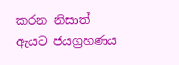කරන නිසාත් ඇයට ජයග්‍රහණය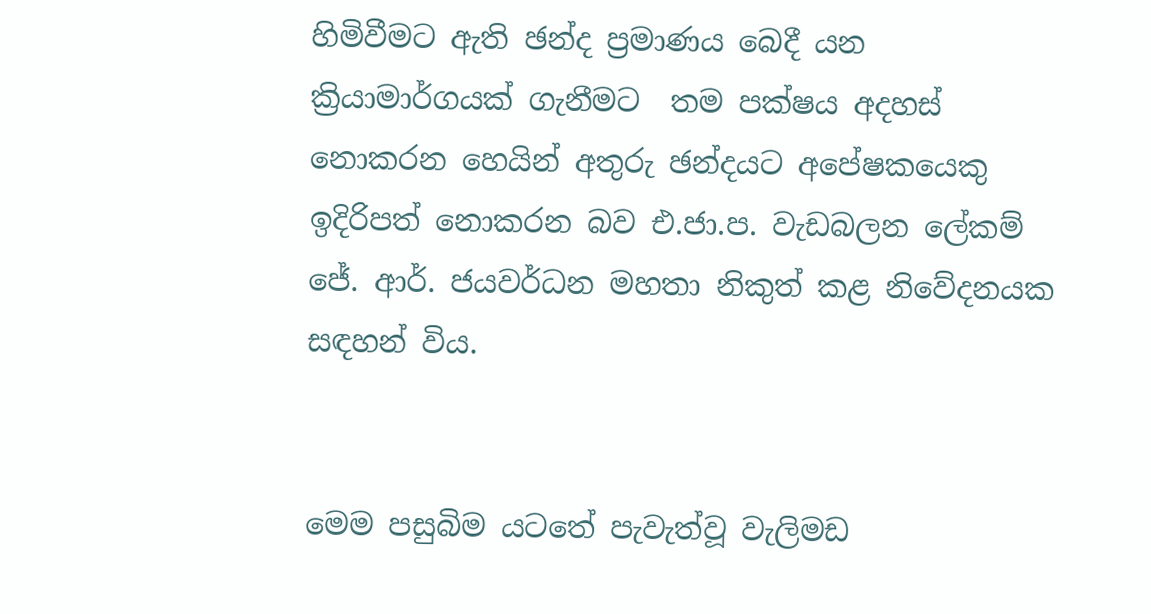හිමිවීමට ඇති ඡන්ද ප්‍රමාණය බෙදී යන ක්‍රියාමාර්ගයක් ගැනීමට  තම පක්ෂය අදහස් නොකරන හෙයින් අතුරු ඡන්දයට අපේෂකයෙකු ඉදිරිපත් නොකරන බව එ.ජා.ප. වැඩබලන ලේකම් ජේ. ආර්. ජයවර්ධන මහතා නිකුත් කළ නිවේදනයක සඳහන් විය.


මෙම පසුබිම යටතේ පැවැත්වූ වැලිමඩ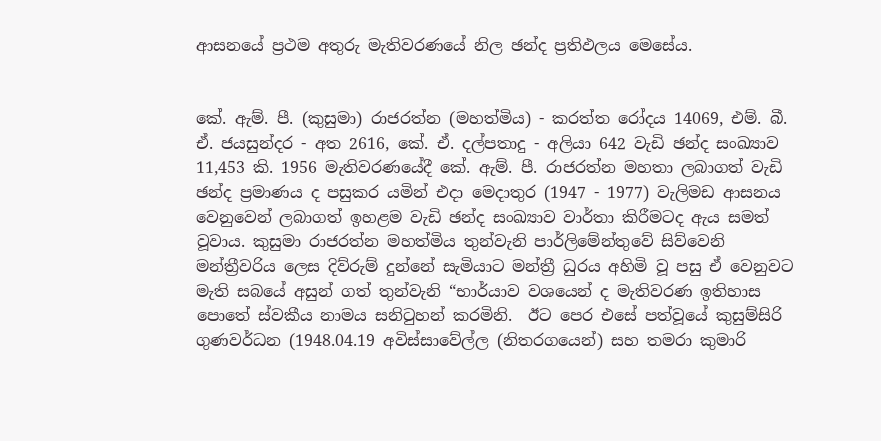ආසනයේ ප්‍රථම අතුරු මැතිවරණයේ නිල ඡන්ද ප්‍රතිඵලය මෙසේය.


කේ. ඇම්. පී. (කුසුමා) රාජරත්න (මහත්මිය) - කරත්ත රෝදය 14069, එම්. බී. ඒ. ජයසුන්දර - අත 2616, කේ. ඒ. දල්පතාදු - අලියා 642 වැඩි ඡන්ද සංඛ්‍යාව 11,453 කි. 1956 මැතිවරණයේදී කේ. ඇම්. පී. රාජරත්න මහතා ලබාගත් වැඩි ඡන්ද ප්‍රමාණය ද පසුකර යමින් එදා මෙදාතුර (1947 - 1977) වැලිමඩ ආසනය වෙනුවෙන් ලබාගත් ඉහළම වැඩි ඡන්ද සංඛ්‍යාව වාර්තා කිරීමටද ඇය සමත් වූවාය. කුසුමා රාජරත්න මහත්මිය තුන්වැනි පාර්ලිමේන්තුවේ සිව්වෙනි මන්ත්‍රීවරිය ලෙස දිව්රුම් දුන්නේ සැමියාට මන්ත්‍රී ධුරය අහිමි වූ පසු ඒ වෙනුවට මැති සබයේ අසුන් ගත් තුන්වැනි “භාර්යාව වශයෙන් ද මැතිවරණ ඉතිහාස පොතේ ස්වකීය නාමය සනිටුහන් කරමිනි.  ඊට පෙර එසේ පත්වූයේ කුසුම්සිරි ගුණවර්ධන (1948.04.19 අවිස්සාවේල්ල (නිතරගයෙන්) සහ තමරා කුමාරි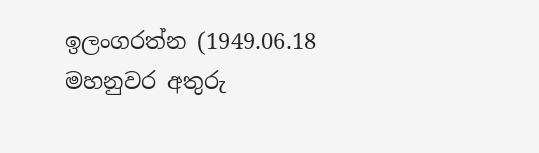ඉලංගරත්න (1949.06.18 මහනුවර අතුරු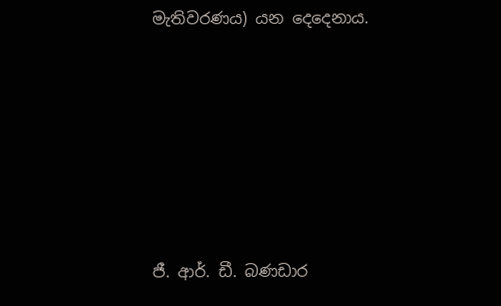මැතිවරණය) යන දෙදෙනාය.










ජී. ආර්. ඩී. බණඩාර